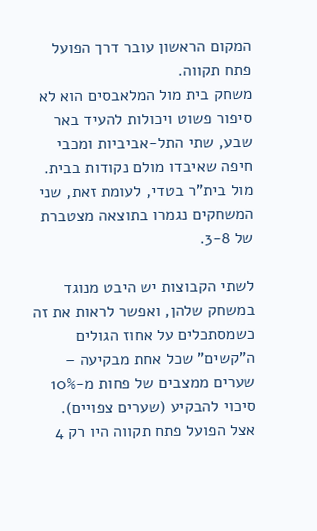המקום הראשון עובר דרך הפועל פתח תקווה.
משחק בית מול המלאבסים הוא לא סיפור פשוט ויכולות להעיד באר שבע, שתי התל-אביביות ומכבי חיפה שאיבדו מולם נקודות בבית. מול בית"ר בטדי, לעומת זאת, שני המשחקים נגמרו בתוצאה מצטברת של 3-8.

לשתי הקבוצות יש היבט מנוגד במשחק שלהן, ואפשר לראות את זה כשמסתכלים על אחוז הגולים ה"קשים" שכל אחת מבקיעה – שערים ממצבים של פחות מ-10% סיכוי להבקיע (שערים צפויים).
אצל הפועל פתח תקווה היו רק 4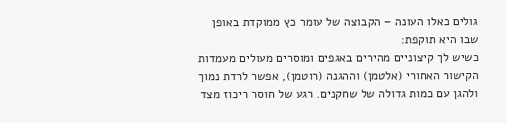גולים כאלו העונה – הקבוצה של עומר כץ ממוקדת באופן שבו היא תוקפת:
כשיש לך קיצוניים מהירים באגפים ומוסרים מעולים מעמדות הקישור האחורי (אלטמן) וההגנה (רוטמן), אפשר לרדת נמוך ולהגן עם כמות גדולה של שחקנים. רגע של חוסר ריכוז מצד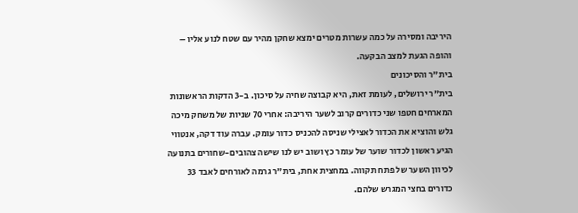היריבה ומסירה על כמה עשרות מטרים ימצא שחקן מהיר עם שטח לנוע אליו – והופה הגעת למצב הבקעה.
בית"ר והסיכונים
בית"ר ירושלים, לעומת זאת, היא קבוצה שחיה על סיכון. ב-3 הדקות הראשונות המארחים חטפו שני כדורים קרוב לשער היריבה: אחרי 70 שניות של משחק מיכה גלש והוציא את הכדור לאצילי שניסה להכניס כדור עומק. עברה עוד דקה, אנטווי הגיע ראשון לכדור שוער של עומר כץ ושוב יש לנו שישה צהובים-שחורים בתנועה לכיוון השער של פתח תקווה. במחצית אחת, בית"ר גרמה לאורחים לאבד 33 כדורים בחצי המגרש שלהם.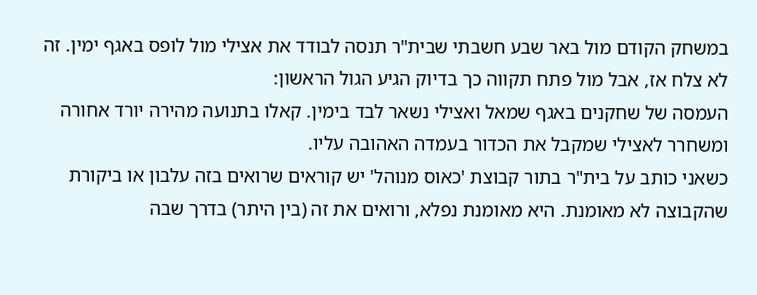במשחק הקודם מול באר שבע חשבתי שבית"ר תנסה לבודד את אצילי מול לופס באגף ימין. זה לא צלח אז, אבל מול פתח תקווה כך בדיוק הגיע הגול הראשון:
העמסה של שחקנים באגף שמאל ואצילי נשאר לבד בימין. קאלו בתנועה מהירה יורד אחורה ומשחרר לאצילי שמקבל את הכדור בעמדה האהובה עליו.
כשאני כותב על בית"ר בתור קבוצת 'כאוס מנוהל' יש קוראים שרואים בזה עלבון או ביקורת שהקבוצה לא מאומנת. היא מאומנת נפלא, ורואים את זה (בין היתר) בדרך שבה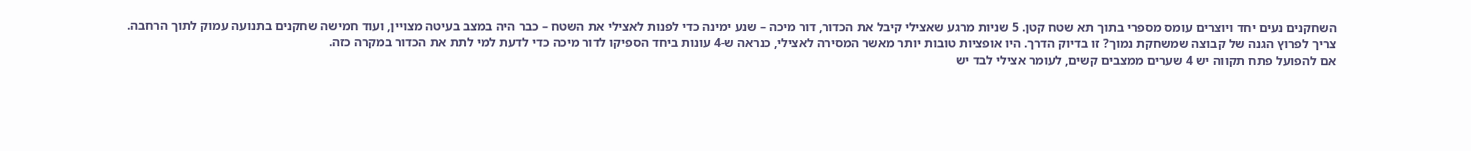השחקנים נעים יחד ויוצרים עומס מספרי בתוך תא שטח קטן. 5 שניות מרגע שאצילי קיבל את הכדור, דור מיכה – שנע ימינה כדי לפנות לאצילי את השטח – כבר היה במצב בעיטה מצויין, ועוד חמישה שחקנים בתנועה עמוק לתוך הרחבה.
צריך לפרוץ הגנה של קבוצה שמשחקת נמוך? זו בדיוק הדרך. היו אופציות טובות יותר מאשר המסירה לאצילי, כנראה ש-4 עונות ביחד הספיקו לדור מיכה כדי לדעת למי לתת את הכדור במקרה כזה.
אם להפועל פתח תקווה יש 4 שערים ממצבים קשים, לעומר אצילי לבד יש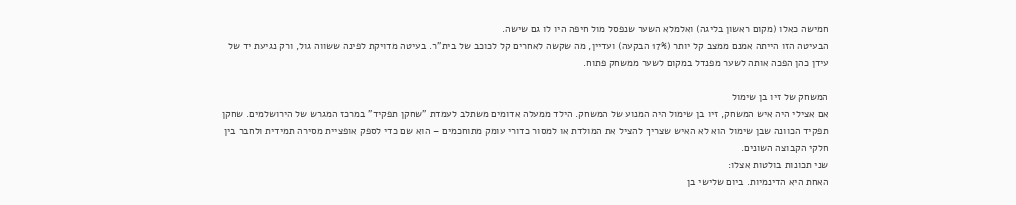חמישה כאלו (מקום ראשון בליגה) ואלמלא השער שנפסל מול חיפה היו לו גם שישה.
הבעיטה הזו הייתה אמנם ממצב קל יותר (17% הבקעה) ועדיין, מה שקשה לאחרים קל לכוכב של בית"ר. בעיטה מדויקת לפינה ששווה גול, ורק נגיעת יד של עידן כהן הפכה אותה לשער מפנדל במקום לשער ממשחק פתוח.

המשחק של זיו בן שימול
אם אצילי היה איש המשחק, זיו בן שימול היה המנוע של המשחק. הילד ממעלה אדומים משתלב לעמדת "שחקן תפקיד" במרכז המגרש של הירושלמים. שחקן תפקיד הכוונה שבן שימול הוא לא האיש שצריך להציל את המולדת או למסור כדורי עומק מתוחכמים – הוא שם כדי לספק אופציית מסירה תמידית ולחבר בין חלקי הקבוצה השונים.
שני תכונות בולטות אצלו:
האחת היא הדינמיות. ביום שלישי בן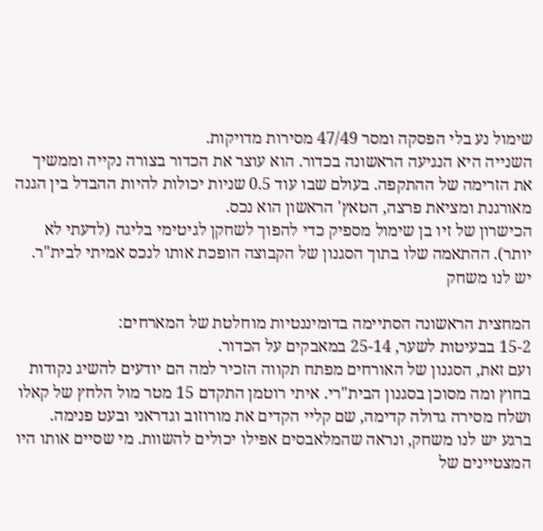שימול נע בלי הפסקה ומסר 47/49 מסירות מדויקות.
השנייה היא הנגיעה הראשונה בכדור. הוא עוצר את הכדור בצורה נקייה וממשיך את הזרימה של ההתקפה. בעולם שבו עוד 0.5 שניות יכולות להיות ההבדל בין הגנה מאורגנת ומציאת פרצה, הטאץ' הראשון הוא נכס.
הכישרון של זיו בן שימול מספיק כדי להפוך לשחקן לגיטימי בליגה (לדעתי לא יותר). ההתאמה שלו בתוך הסגנון של הקבוצה הופכת אותו לנכס אמיתי לבית"ר.
יש לנו משחק

המחצית הראשונה הסתיימה בדומיננטיות מוחלטת של המארחים:
15-2 בבעיטות לשער, 25-14 במאבקים על הכדור.
ועם זאת, הסגנון של האורחים מפתח תקווה הזכיר למה הם יודעים להשיג נקודות בחוץ ומה מסוכן בסגנון הבית"רי. איתי רוטמן התקדם 15 מטר מול הלחץ של קאלו ושלח מסירה גדולה קדימה, שם קליי הקדים את מורוזוב וגדראני ובעט פנימה.
ברגע יש לנו משחק, ונראה שהמלאבסים אפילו יכולים להשוות. מי שסיים אותו היו המצטיינים של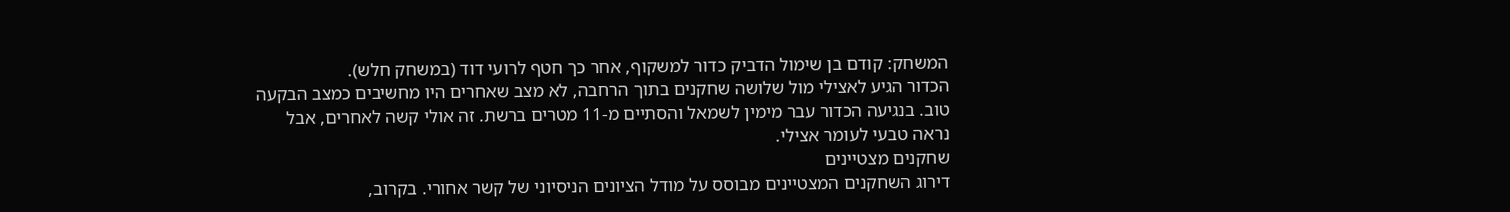המשחק: קודם בן שימול הדביק כדור למשקוף, אחר כך חטף לרועי דוד (במשחק חלש).
הכדור הגיע לאצילי מול שלושה שחקנים בתוך הרחבה, לא מצב שאחרים היו מחשיבים כמצב הבקעה טוב. בנגיעה הכדור עבר מימין לשמאל והסתיים מ-11 מטרים ברשת. זה אולי קשה לאחרים, אבל נראה טבעי לעומר אצילי.
שחקנים מצטיינים
דירוג השחקנים המצטיינים מבוסס על מודל הציונים הניסיוני של קשר אחורי. בקרוב,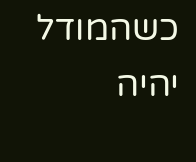כשהמודל יהיה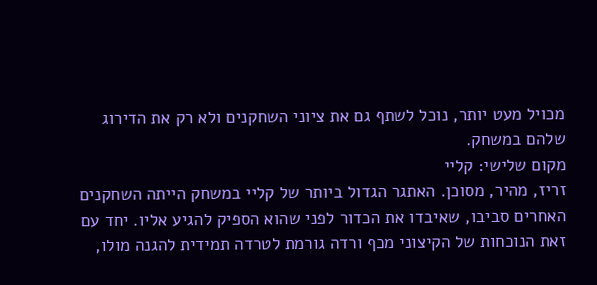מכויל מעט יותר, נוכל לשתף גם את ציוני השחקנים ולא רק את הדירוג שלהם במשחק.
מקום שלישי: קליי
זריז, מהיר, מסוכן. האתגר הגדול ביותר של קליי במשחק הייתה השחקנים האחרים סביבו, שאיבדו את הכדור לפני שהוא הספיק להגיע אליו. יחד עם זאת הנוכחות של הקיצוני מכף ורדה גורמת לטרדה תמידית להגנה מולו,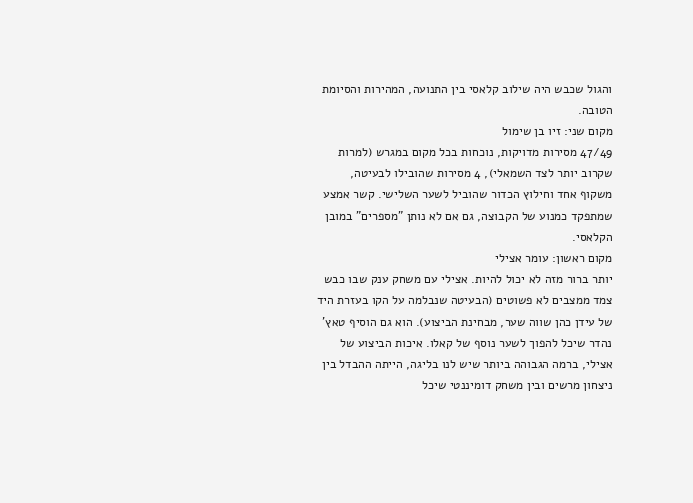והגול שכבש היה שילוב קלאסי בין התנועה, המהירות והסיומת הטובה.
מקום שני: זיו בן שימול
47/49 מסירות מדויקות, נוכחות בכל מקום במגרש (למרות שקרוב יותר לצד השמאלי), 4 מסירות שהובילו לבעיטה, משקוף אחד וחילוץ הכדור שהוביל לשער השלישי. קשר אמצע שמתפקד כמנוע של הקבוצה, גם אם לא נותן "מספרים" במובן הקלאסי.
מקום ראשון: עומר אצילי
יותר ברור מזה לא יכול להיות. אצילי עם משחק ענק שבו כבש צמד ממצבים לא פשוטים (הבעיטה שנבלמה על הקו בעזרת היד של עידן כהן שווה שער, מבחינת הביצוע). הוא גם הוסיף טאץ' נהדר שיכל להפוך לשער נוסף של קאלו. איכות הביצוע של אצילי, ברמה הגבוהה ביותר שיש לנו בליגה, הייתה ההבדל בין ניצחון מרשים ובין משחק דומיננטי שיכל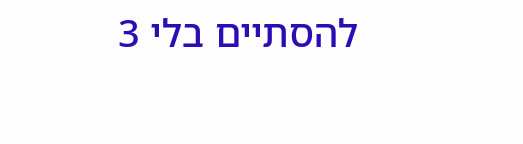להסתיים בלי 3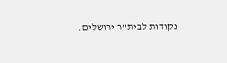נקודות לבית"ר ירושלים.